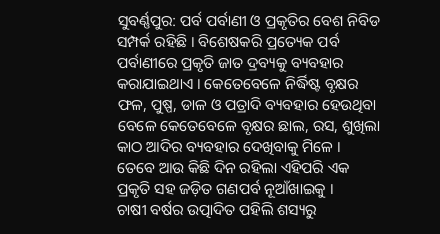ସୁବର୍ଣ୍ଣପୁର: ପର୍ବ ପର୍ବାଣୀ ଓ ପ୍ରକୃତିର ବେଶ ନିବିଡ ସମ୍ପର୍କ ରହିଛି । ବିଶେଷକରି ପ୍ରତ୍ୟେକ ପର୍ବ ପର୍ବାଣୀରେ ପ୍ରକୃତି ଜାତ ଦ୍ରବ୍ୟକୁ ବ୍ୟବହାର କରାଯାଇଥାଏ । କେତେବେଳେ ନିର୍ଦ୍ଧିଷ୍ଟ ବୃକ୍ଷର ଫଳ, ପୁଷ୍ପ, ଡାଳ ଓ ପତ୍ରାଦି ବ୍ୟବହାର ହେଉଥିବା ବେଳେ କେତେବେଳେ ବୃକ୍ଷର ଛାଲ, ରସ, ଶୁଖିଲା କାଠ ଆଦିର ବ୍ୟବହାର ଦେଖିବାକୁ ମିଳେ । ତେବେ ଆଉ କିଛି ଦିନ ରହିଲା ଏହିପରି ଏକ ପ୍ରକୃତି ସହ ଜଡ଼ିତ ଗଣପର୍ବ ନୂଆଁଖାଇକୁ ।
ଚାଷୀ ବର୍ଷର ଉତ୍ପାଦିତ ପହିଲି ଶସ୍ୟରୁ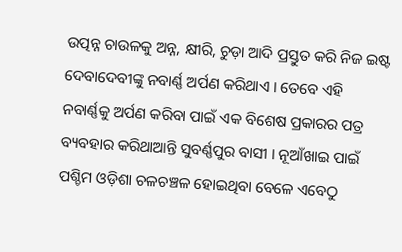ଉତ୍ପନ୍ନ ଚାଉଳକୁ ଅନ୍ନ, କ୍ଷୀରି, ଚୁଡ଼ା ଆଦି ପ୍ରସ୍ତୁତ କରି ନିଜ ଇଷ୍ଟ ଦେବାଦେବୀଙ୍କୁ ନବାର୍ଣ୍ଣ ଅର୍ପଣ କରିଥାଏ । ତେବେ ଏହି ନବାର୍ଣ୍ଣକୁ ଅର୍ପଣ କରିବା ପାଇଁ ଏକ ବିଶେଷ ପ୍ରକାରର ପତ୍ର ବ୍ୟବହାର କରିଥାଆନ୍ତି ସୁବର୍ଣ୍ଣପୁର ବାସୀ । ନୂଆଁଖାଇ ପାଇଁ ପଶ୍ଚିମ ଓଡ଼ିଶା ଚଳଚଞ୍ଚଳ ହୋଇଥିବା ବେଳେ ଏବେଠୁ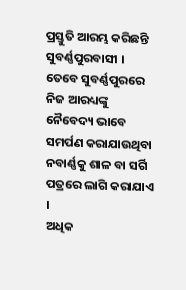ପ୍ରସ୍ତୁତି ଆରମ୍ଭ କରିଛନ୍ତି ସୁବର୍ଣ୍ଣପୁରବାସୀ । ତେବେ ସୁବର୍ଣ୍ଣପୁରରେ ନିଜ ଆରଧ୍ୟଙ୍କୁ ନୈବେଦ୍ୟ ଭାବେ ସମର୍ପଣ କରାଯାଉଥିବା ନବାର୍ଣ୍ଣକୁ ଶାଳ ବା ସର୍ଗି ପତ୍ରରେ ଲାଗି କରାଯାଏ ।
ଅଧିକ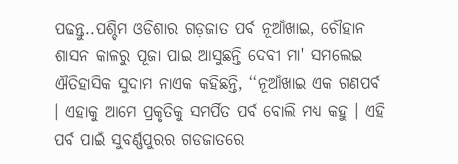ପଢନ୍ତୁ..ପଶ୍ଚିମ ଓଡିଶାର ଗଡ଼ଜାତ ପର୍ବ ନୂଆଁଖାଇ, ଚୌହାନ ଶାସନ କାଳରୁ ପୂଜା ପାଇ ଆସୁଛନ୍ତି ଦେବୀ ମା' ସମଲେଇ
ଐତିହାସିକ ସୁଦାମ ନାଏକ କହିଛନ୍ତି, ‘‘ନୂଆଁଖାଇ ଏକ ଗଣପର୍ବ । ଏହାକୁ ଆମେ ପ୍ରକୃତିକୁ ସମର୍ପିତ ପର୍ବ ବୋଲି ମଧ୍ୟ କହୁ । ଏହି ପର୍ବ ପାଇଁ ସୁବର୍ଣ୍ଣପୁରର ଗଡଜାତରେ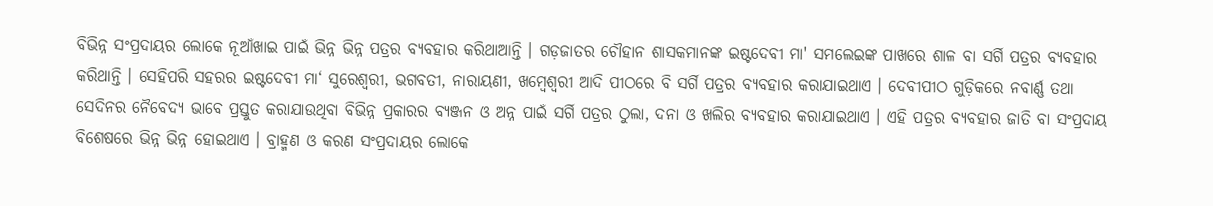ବିଭିନ୍ନ ସଂପ୍ରଦାୟର ଲୋକେ ନୂଆଁଖାଇ ପାଇଁ ଭିନ୍ନ ଭିନ୍ନ ପତ୍ରର ବ୍ୟବହାର କରିଥାଆନ୍ତି । ଗଡ଼ଜାତର ଚୌହାନ ଶାସକମାନଙ୍କ ଇଷ୍ଟଦେବୀ ମା' ସମଲେଇଙ୍କ ପାଖରେ ଶାଳ ବା ସର୍ଗି ପତ୍ରର ବ୍ୟବହାର କରିଥାନ୍ତି । ସେହିପରି ସହରର ଇଷ୍ଟଦେବୀ ମା‘ ସୁରେଶ୍ବରୀ, ଭଗବତୀ, ନାରାୟଣୀ, ଖମ୍ବେଶ୍ବରୀ ଆଦି ପୀଠରେ ବି ସର୍ଗି ପତ୍ରର ବ୍ୟବହାର କରାଯାଇଥାଏ । ଦେବୀପୀଠ ଗୁଡ଼ିକରେ ନବାର୍ଣ୍ଣ ତଥା ସେଦିନର ନୈବେଦ୍ୟ ଭାବେ ପ୍ରସ୍ତୁତ କରାଯାଉଥିବା ବିଭିନ୍ନ ପ୍ରକାରର ବ୍ୟଞ୍ଜନ ଓ ଅନ୍ନ ପାଇଁ ସର୍ଗି ପତ୍ରର ଠୁଲା, ଦନା ଓ ଖଲିର ବ୍ୟବହାର କରାଯାଇଥାଏ । ଏହି ପତ୍ରର ବ୍ୟବହାର ଜାତି ବା ସଂପ୍ରଦାୟ ବିଶେଷରେ ଭିନ୍ନ ଭିନ୍ନ ହୋଇଥାଏ । ବ୍ରାହ୍ମଣ ଓ କରଣ ସଂପ୍ରଦାୟର ଲୋକେ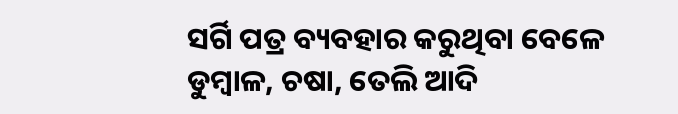ସର୍ଗି ପତ୍ର ବ୍ୟବହାର କରୁଥିବା ବେଳେ ଡୁମ୍ବାଳ, ଚଷା, ତେଲି ଆଦି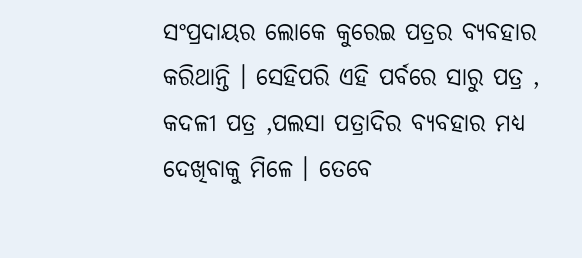ସଂପ୍ରଦାୟର ଲୋକେ କୁରେଇ ପତ୍ରର ବ୍ୟବହାର କରିଥାନ୍ତି । ସେହିପରି ଏହି ପର୍ବରେ ସାରୁ ପତ୍ର , କଦଳୀ ପତ୍ର ,ପଲସା ପତ୍ରାଦିର ବ୍ୟବହାର ମଧ୍ୟ ଦେଖିବାକୁ ମିଳେ । ତେବେ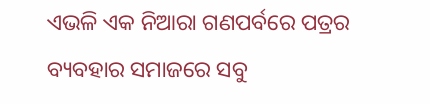ଏଭଳି ଏକ ନିଆରା ଗଣପର୍ବରେ ପତ୍ରର ବ୍ୟବହାର ସମାଜରେ ସବୁ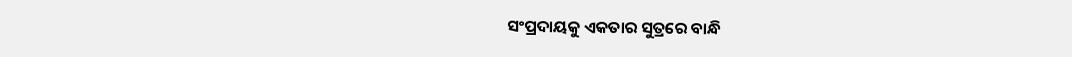ସଂପ୍ରଦାୟକୁ ଏକତାର ସୁତ୍ରରେ ବାନ୍ଧି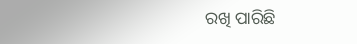ରଖି ପାରିଛି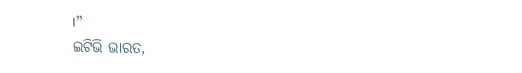।’’
ଇଟିଭି ଭାରତ,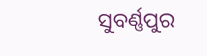ସୁବର୍ଣ୍ଣପୁର